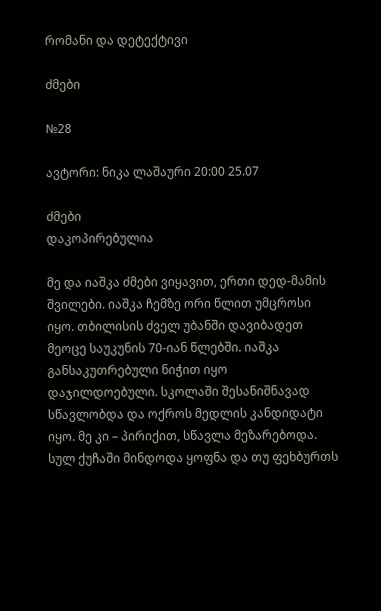რომანი და დეტექტივი

ძმები

№28

ავტორი: ნიკა ლაშაური 20:00 25.07

ძმები
დაკოპირებულია

მე და იაშკა ძმები ვიყავით, ერთი დედ-მამის შვილები. იაშკა ჩემზე ორი წლით უმცროსი იყო. თბილისის ძველ უბანში დავიბადეთ მეოცე საუკუნის 70-იან წლებში. იაშკა განსაკუთრებული ნიჭით იყო დაჯილდოებული. სკოლაში შესანიშნავად სწავლობდა და ოქროს მედლის კანდიდატი იყო. მე კი – პირიქით, სწავლა მეზარებოდა. სულ ქუჩაში მინდოდა ყოფნა და თუ ფეხბურთს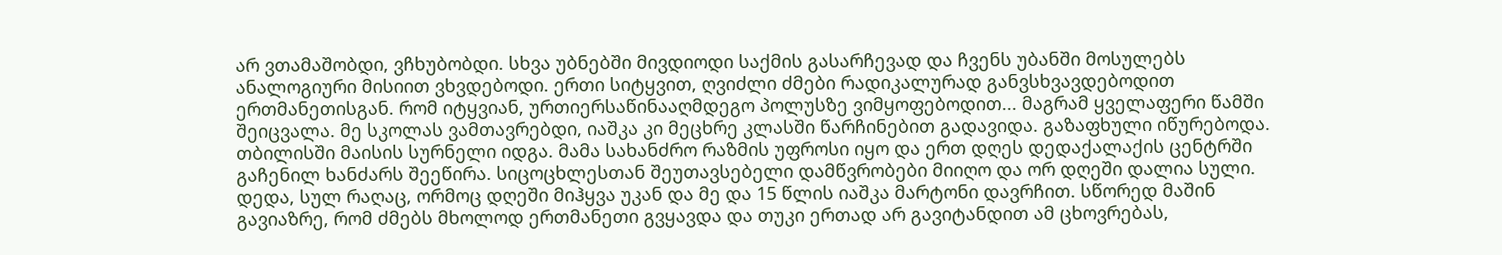არ ვთამაშობდი, ვჩხუბობდი. სხვა უბნებში მივდიოდი საქმის გასარჩევად და ჩვენს უბანში მოსულებს ანალოგიური მისიით ვხვდებოდი. ერთი სიტყვით, ღვიძლი ძმები რადიკალურად განვსხვავდებოდით ერთმანეთისგან. რომ იტყვიან, ურთიერსაწინააღმდეგო პოლუსზე ვიმყოფებოდით... მაგრამ ყველაფერი წამში შეიცვალა. მე სკოლას ვამთავრებდი, იაშკა კი მეცხრე კლასში წარჩინებით გადავიდა. გაზაფხული იწურებოდა. თბილისში მაისის სურნელი იდგა. მამა სახანძრო რაზმის უფროსი იყო და ერთ დღეს დედაქალაქის ცენტრში გაჩენილ ხანძარს შეეწირა. სიცოცხლესთან შეუთავსებელი დამწვრობები მიიღო და ორ დღეში დალია სული. დედა, სულ რაღაც, ორმოც დღეში მიჰყვა უკან და მე და 15 წლის იაშკა მარტონი დავრჩით. სწორედ მაშინ გავიაზრე, რომ ძმებს მხოლოდ ერთმანეთი გვყავდა და თუკი ერთად არ გავიტანდით ამ ცხოვრებას,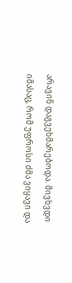არავინ დაგვეხმარებოდა. მივხვდი იმასაც, რომ უფროსი ძმა ვიყავი და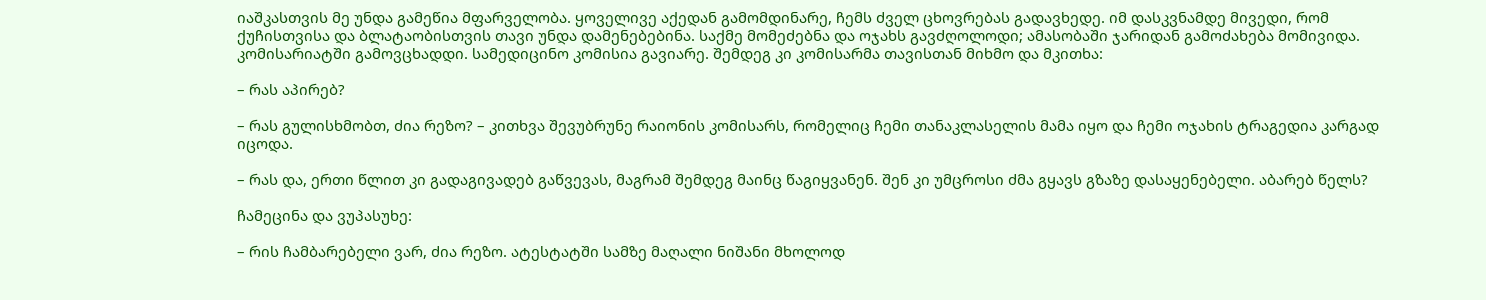იაშკასთვის მე უნდა გამეწია მფარველობა. ყოველივე აქედან გამომდინარე, ჩემს ძველ ცხოვრებას გადავხედე. იმ დასკვნამდე მივედი, რომ ქუჩისთვისა და ბლატაობისთვის თავი უნდა დამენებებინა. საქმე მომეძებნა და ოჯახს გავძღოლოდი; ამასობაში ჯარიდან გამოძახება მომივიდა. კომისარიატში გამოვცხადდი. სამედიცინო კომისია გავიარე. შემდეგ კი კომისარმა თავისთან მიხმო და მკითხა:

– რას აპირებ?

– რას გულისხმობთ, ძია რეზო? – კითხვა შევუბრუნე რაიონის კომისარს, რომელიც ჩემი თანაკლასელის მამა იყო და ჩემი ოჯახის ტრაგედია კარგად იცოდა.

– რას და, ერთი წლით კი გადაგივადებ გაწვევას, მაგრამ შემდეგ მაინც წაგიყვანენ. შენ კი უმცროსი ძმა გყავს გზაზე დასაყენებელი. აბარებ წელს?

ჩამეცინა და ვუპასუხე:

– რის ჩამბარებელი ვარ, ძია რეზო. ატესტატში სამზე მაღალი ნიშანი მხოლოდ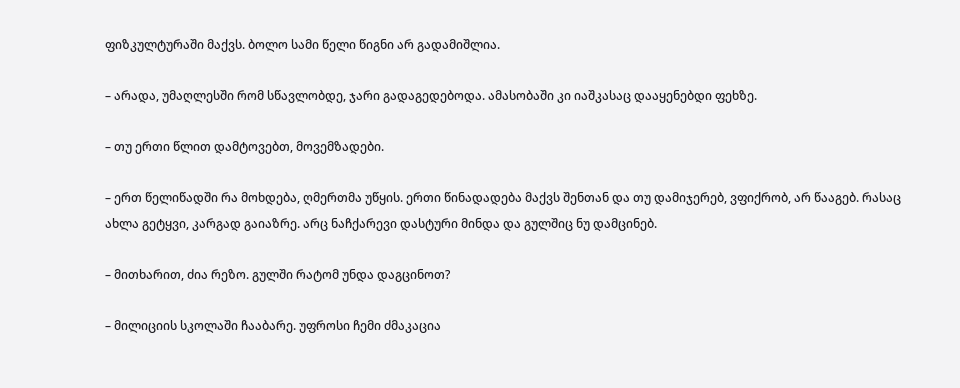ფიზკულტურაში მაქვს. ბოლო სამი წელი წიგნი არ გადამიშლია.

– არადა, უმაღლესში რომ სწავლობდე, ჯარი გადაგედებოდა. ამასობაში კი იაშკასაც დააყენებდი ფეხზე.

– თუ ერთი წლით დამტოვებთ, მოვემზადები.

– ერთ წელიწადში რა მოხდება, ღმერთმა უწყის. ერთი წინადადება მაქვს შენთან და თუ დამიჯერებ, ვფიქრობ, არ წააგებ. რასაც ახლა გეტყვი, კარგად გაიაზრე. არც ნაჩქარევი დასტური მინდა და გულშიც ნუ დამცინებ.

– მითხარით, ძია რეზო. გულში რატომ უნდა დაგცინოთ?

– მილიციის სკოლაში ჩააბარე. უფროსი ჩემი ძმაკაცია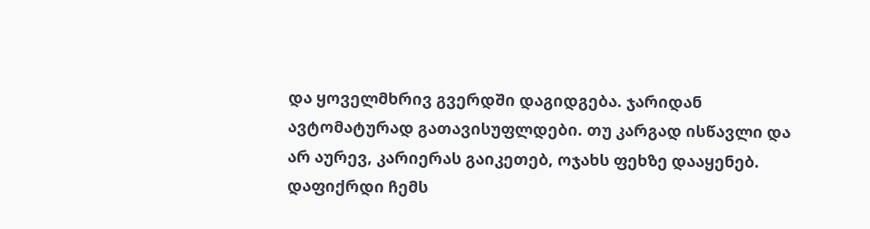და ყოველმხრივ გვერდში დაგიდგება. ჯარიდან ავტომატურად გათავისუფლდები. თუ კარგად ისწავლი და არ აურევ, კარიერას გაიკეთებ, ოჯახს ფეხზე დააყენებ. დაფიქრდი ჩემს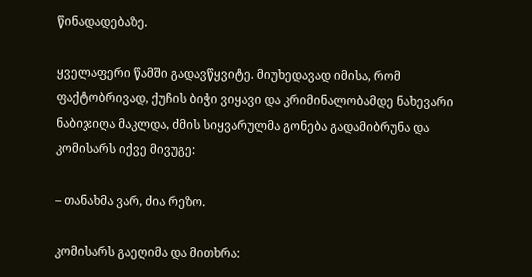წინადადებაზე.

ყველაფერი წამში გადავწყვიტე. მიუხედავად იმისა, რომ ფაქტობრივად, ქუჩის ბიჭი ვიყავი და კრიმინალობამდე ნახევარი ნაბიჯიღა მაკლდა, ძმის სიყვარულმა გონება გადამიბრუნა და კომისარს იქვე მივუგე:

– თანახმა ვარ, ძია რეზო.

კომისარს გაეღიმა და მითხრა: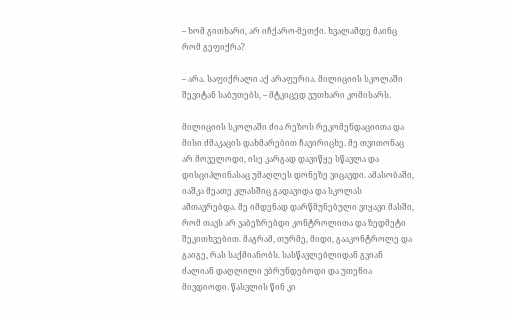– ხომ გითხარი, არ იჩქარო-მეთქი. ხვალამდე მაინც რომ გეფიქრა?

– არა. საფიქრალი აქ არაფერია. მილიციის სკოლაში შევიტან საბუთებს, – მტკიცედ ვუთხარი კომისარს.

მილიციის სკოლაში ძია რეზოს რეკომენდაციითა და მისი ძმაკაცის დახმარებით ჩავირიცხე. მე თვითონაც არ მოველოდი, ისე კარგად დავიწყე სწავლა და დისციპლინასაც უმაღლეს დონეზე ვიცავდი. ამასობაში, იაშკა მეათე კლასშიც გადავიდა და სკოლას ამთავრებდა. მე იმდენად დარწმუნებული ვიყავი მასში, რომ თავს არ ვაბეზრებდი კონტროლითა და ზედმეტი შეკითხვებით. მაგრამ, თურმე, მიდი, გააკონტროლე და გაიგე, რას საქმიანობს. სასწავლებლიდან გვიან ძალიან დაღლილი ვბრუნდებოდი და უთენია მივდიოდი. წასვლის წინ კი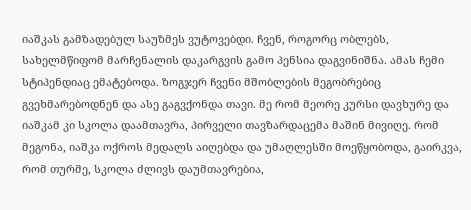იაშკას გამზადებულ საუზმეს ვუტოვებდი. ჩვენ, როგორც ობლებს, სახელმწიფომ მარჩენალის დაკარგვის გამო პენსია დაგვინიშნა. ამას ჩემი სტიპენდიაც ემატებოდა. ზოგჯერ ჩვენი მშობლების მეგობრებიც გვეხმარებოდნენ და ასე გაგვქონდა თავი. მე რომ მეორე კურსი დავხურე და იაშკამ კი სკოლა დაამთავრა, პირველი თავზარდაცემა მაშინ მივიღე. რომ მეგონა, იაშკა ოქროს მედალს აიღებდა და უმაღლესში მოეწყობოდა, გაირკვა, რომ თურმე, სკოლა ძლივს დაუმთავრებია,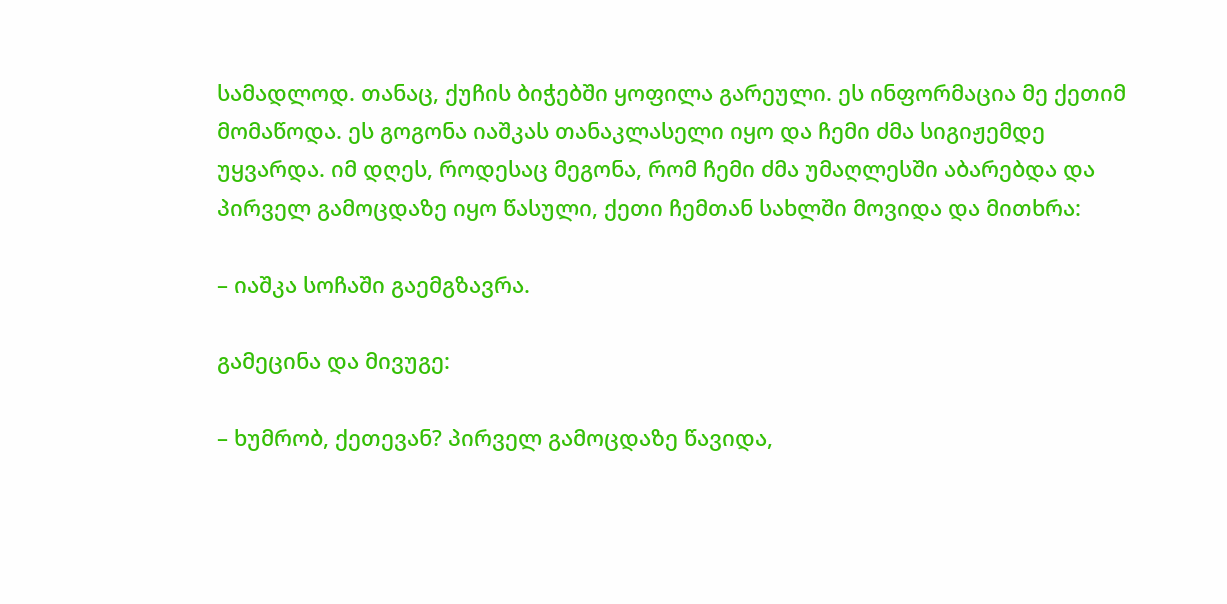სამადლოდ. თანაც, ქუჩის ბიჭებში ყოფილა გარეული. ეს ინფორმაცია მე ქეთიმ მომაწოდა. ეს გოგონა იაშკას თანაკლასელი იყო და ჩემი ძმა სიგიჟემდე უყვარდა. იმ დღეს, როდესაც მეგონა, რომ ჩემი ძმა უმაღლესში აბარებდა და პირველ გამოცდაზე იყო წასული, ქეთი ჩემთან სახლში მოვიდა და მითხრა:

– იაშკა სოჩაში გაემგზავრა.

გამეცინა და მივუგე:

– ხუმრობ, ქეთევან? პირველ გამოცდაზე წავიდა,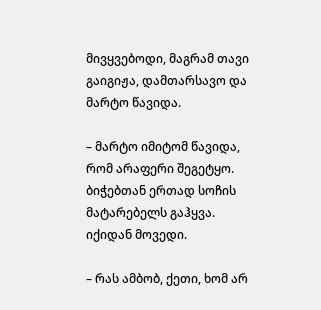მივყვებოდი, მაგრამ თავი გაიგიჟა, დამთარსავო და მარტო წავიდა.

– მარტო იმიტომ წავიდა, რომ არაფერი შეგეტყო. ბიჭებთან ერთად სოჩის მატარებელს გაჰყვა. იქიდან მოვედი.

– რას ამბობ, ქეთი, ხომ არ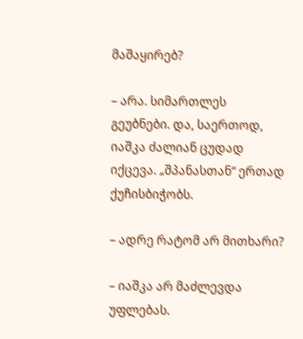მაშაყირებ?

– არა. სიმართლეს გეუბნები. და, საერთოდ, იაშკა ძალიან ცუდად იქცევა. „შპანასთან“ ერთად ქუჩისბიჭობს.

– ადრე რატომ არ მითხარი?

– იაშკა არ მაძლევდა უფლებას.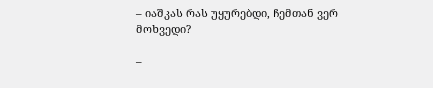– იაშკას რას უყურებდი, ჩემთან ვერ მოხვედი?

–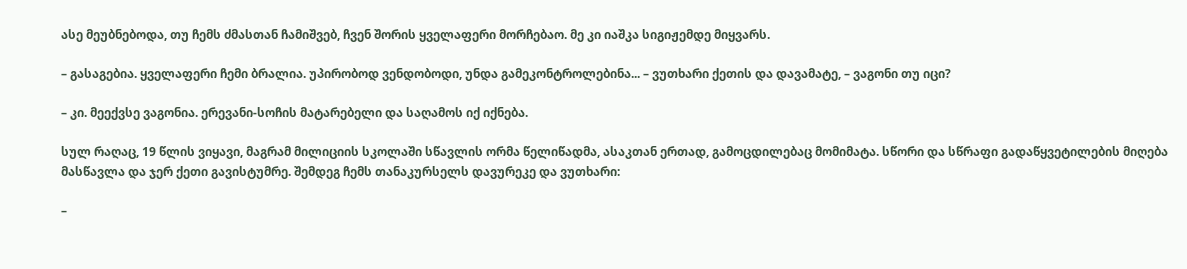ასე მეუბნებოდა, თუ ჩემს ძმასთან ჩამიშვებ, ჩვენ შორის ყველაფერი მორჩებაო. მე კი იაშკა სიგიჟემდე მიყვარს.

– გასაგებია. ყველაფერი ჩემი ბრალია. უპირობოდ ვენდობოდი, უნდა გამეკონტროლებინა... – ვუთხარი ქეთის და დავამატე, – ვაგონი თუ იცი?

– კი. მეექვსე ვაგონია. ერევანი-სოჩის მატარებელი და საღამოს იქ იქნება.

სულ რაღაც, 19 წლის ვიყავი, მაგრამ მილიციის სკოლაში სწავლის ორმა წელიწადმა, ასაკთან ერთად, გამოცდილებაც მომიმატა. სწორი და სწრაფი გადაწყვეტილების მიღება მასწავლა და ჯერ ქეთი გავისტუმრე. შემდეგ ჩემს თანაკურსელს დავურეკე და ვუთხარი:

–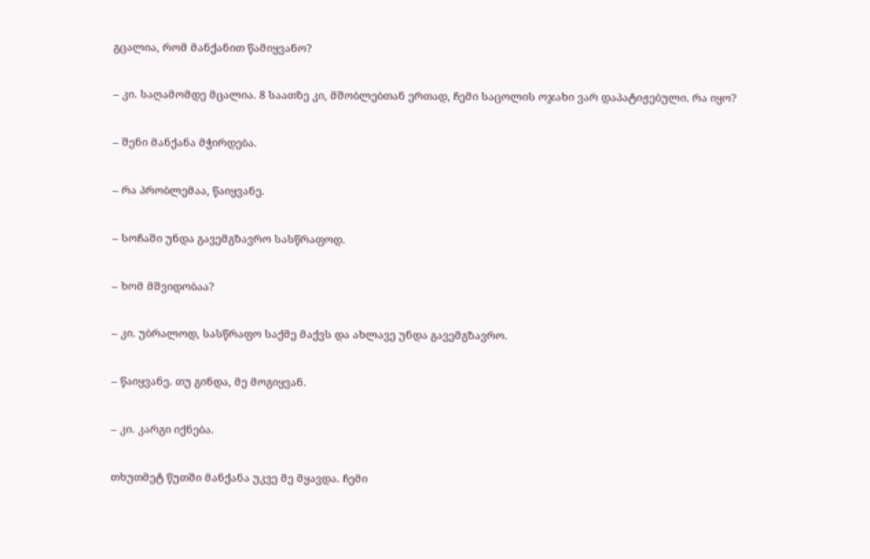გცალია, რომ მანქანით წამიყვანო?

– კი. საღამომდე მცალია. 8 საათზე კი, მშობლებთან ერთად, ჩემი საცოლის ოჯახი ვარ დაპატიჟებული. რა იყო?

– შენი მანქანა მჭირდება.

– რა პრობლემაა, წაიყვანე.

– სოჩაში უნდა გავემგზავრო სასწრაფოდ.

– ხომ მშვიდობაა?

– კი. უბრალოდ, სასწრაფო საქმე მაქვს და ახლავე უნდა გავემგზავრო.

– წაიყვანე. თუ გინდა, მე მოგიყვან.

– კი. კარგი იქნება.

თხუთმეტ წუთში მანქანა უკვე მე მყავდა. ჩემი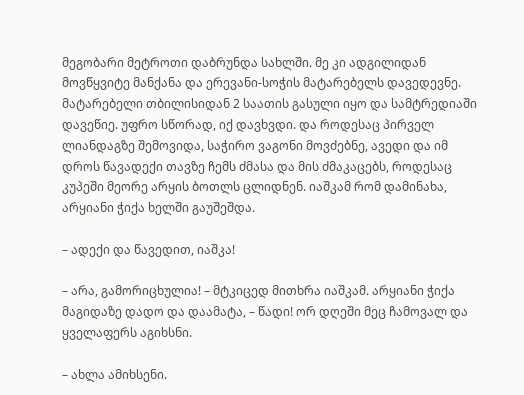მეგობარი მეტროთი დაბრუნდა სახლში. მე კი ადგილიდან მოვწყვიტე მანქანა და ერევანი-სოჭის მატარებელს დავედევნე. მატარებელი თბილისიდან 2 საათის გასული იყო და სამტრედიაში დავეწიე. უფრო სწორად, იქ დავხვდი. და როდესაც პირველ ლიანდაგზე შემოვიდა, საჭირო ვაგონი მოვძებნე, ავედი და იმ დროს წავადექი თავზე ჩემს ძმასა და მის ძმაკაცებს, როდესაც კუპეში მეორე არყის ბოთლს ცლიდნენ. იაშკამ რომ დამინახა, არყიანი ჭიქა ხელში გაუშეშდა.

– ადექი და წავედით, იაშკა!

– არა, გამორიცხულია! – მტკიცედ მითხრა იაშკამ. არყიანი ჭიქა მაგიდაზე დადო და დაამატა, – წადი! ორ დღეში მეც ჩამოვალ და ყველაფერს აგიხსნი.

– ახლა ამიხსენი.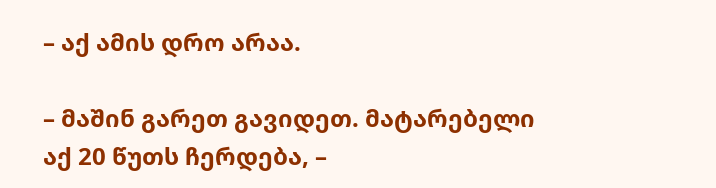– აქ ამის დრო არაა.

– მაშინ გარეთ გავიდეთ. მატარებელი აქ 20 წუთს ჩერდება, –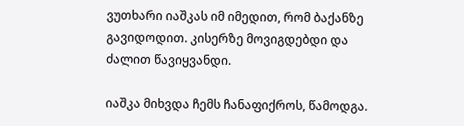ვუთხარი იაშკას იმ იმედით, რომ ბაქანზე გავიდოდით. კისერზე მოვიგდებდი და ძალით წავიყვანდი.

იაშკა მიხვდა ჩემს ჩანაფიქროს, წამოდგა.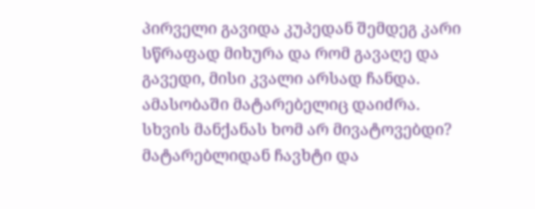პირველი გავიდა კუპედან შემდეგ კარი სწრაფად მიხურა და რომ გავაღე და გავედი, მისი კვალი არსად ჩანდა. ამასობაში მატარებელიც დაიძრა. სხვის მანქანას ხომ არ მივატოვებდი? მატარებლიდან ჩავხტი და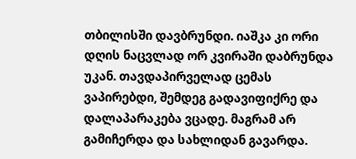თბილისში დავბრუნდი. იაშკა კი ორი დღის ნაცვლად ორ კვირაში დაბრუნდა უკან. თავდაპირველად ცემას ვაპირებდი, შემდეგ გადავიფიქრე და დალაპარაკება ვცადე. მაგრამ არ გამიჩერდა და სახლიდან გავარდა.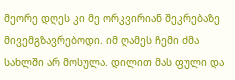მეორე დღეს კი მე ორკვირიან შეკრებაზე მივემგზავრებოდი. იმ ღამეს ჩემი ძმა სახლში არ მოსულა. დილით მას ფული და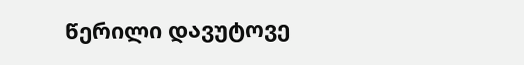წერილი დავუტოვე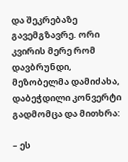და შეკრებაზე გავემგზავრე. ორი კვირის მერე რომ დავბრუნდი, მეზობელმა დამიძახა, დაბეჭდილი კონვერტი გადმომცა და მითხრა:

– ეს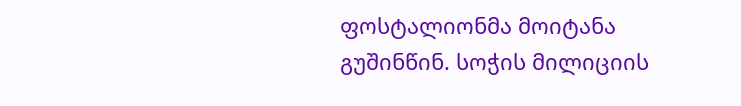ფოსტალიონმა მოიტანა გუშინწინ. სოჭის მილიციის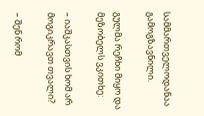სამმართველოდანაა გამოგზავნილი.

გულმა რეჩხი მიყო და მეზობელს ვკითხე:

– იაშკასთვის ხომ არ მოგიკრავთ თვალი?

– შენ რომ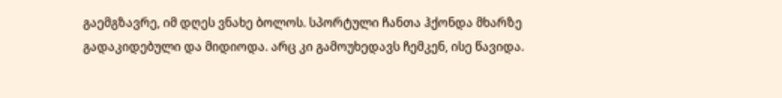გაემგზავრე, იმ დღეს ვნახე ბოლოს. სპორტული ჩანთა ჰქონდა მხარზე გადაკიდებული და მიდიოდა. არც კი გამოუხედავს ჩემკენ, ისე წავიდა.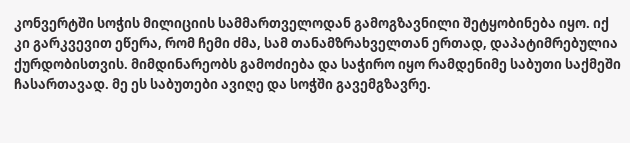კონვერტში სოჭის მილიციის სამმართველოდან გამოგზავნილი შეტყობინება იყო. იქ კი გარკვევით ეწერა, რომ ჩემი ძმა, სამ თანამზრახველთან ერთად, დაპატიმრებულია ქურდობისთვის. მიმდინარეობს გამოძიება და საჭირო იყო რამდენიმე საბუთი საქმეში ჩასართავად. მე ეს საბუთები ავიღე და სოჭში გავემგზავრე.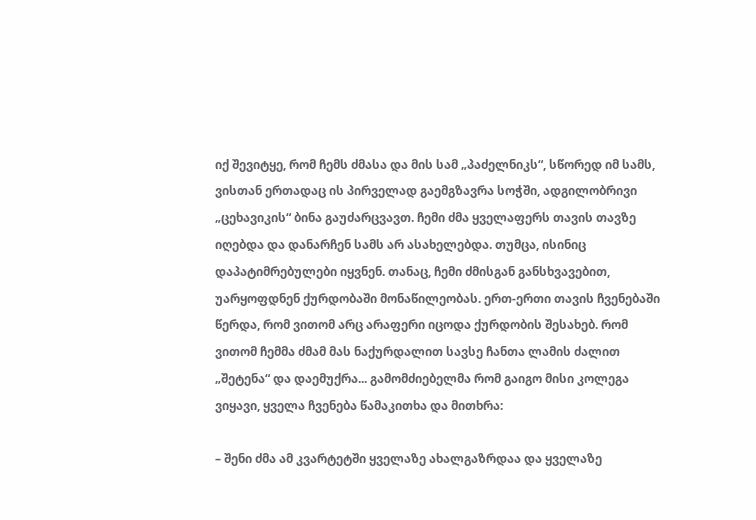იქ შევიტყე, რომ ჩემს ძმასა და მის სამ „პაძელნიკს“, სწორედ იმ სამს, ვისთან ერთადაც ის პირველად გაემგზავრა სოჭში, ადგილობრივი „ცეხავიკის“ ბინა გაუძარცვავთ. ჩემი ძმა ყველაფერს თავის თავზე იღებდა და დანარჩენ სამს არ ასახელებდა. თუმცა, ისინიც დაპატიმრებულები იყვნენ. თანაც, ჩემი ძმისგან განსხვავებით, უარყოფდნენ ქურდობაში მონაწილეობას. ერთ-ერთი თავის ჩვენებაში წერდა, რომ ვითომ არც არაფერი იცოდა ქურდობის შესახებ. რომ ვითომ ჩემმა ძმამ მას ნაქურდალით სავსე ჩანთა ლამის ძალით „შეტენა“ და დაემუქრა... გამომძიებელმა რომ გაიგო მისი კოლეგა ვიყავი, ყველა ჩვენება წამაკითხა და მითხრა:

– შენი ძმა ამ კვარტეტში ყველაზე ახალგაზრდაა და ყველაზე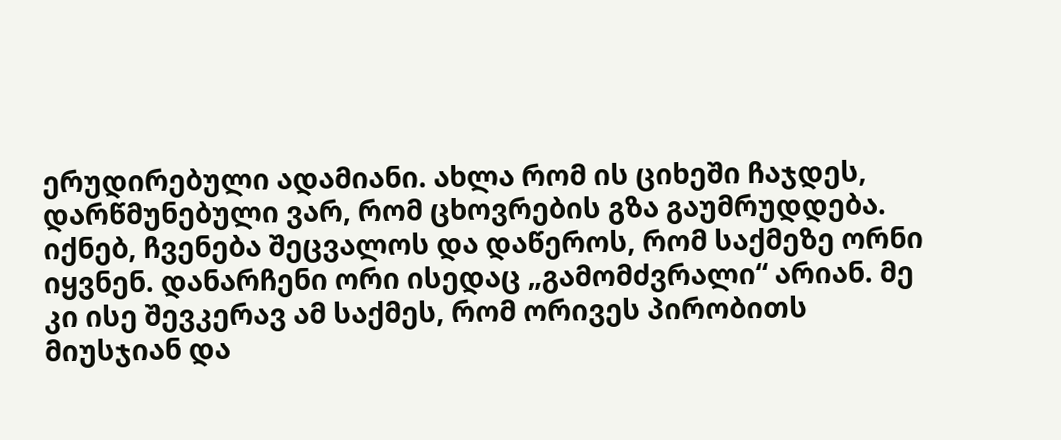ერუდირებული ადამიანი. ახლა რომ ის ციხეში ჩაჯდეს, დარწმუნებული ვარ, რომ ცხოვრების გზა გაუმრუდდება. იქნებ, ჩვენება შეცვალოს და დაწეროს, რომ საქმეზე ორნი იყვნენ. დანარჩენი ორი ისედაც „გამომძვრალი“ არიან. მე კი ისე შევკერავ ამ საქმეს, რომ ორივეს პირობითს მიუსჯიან და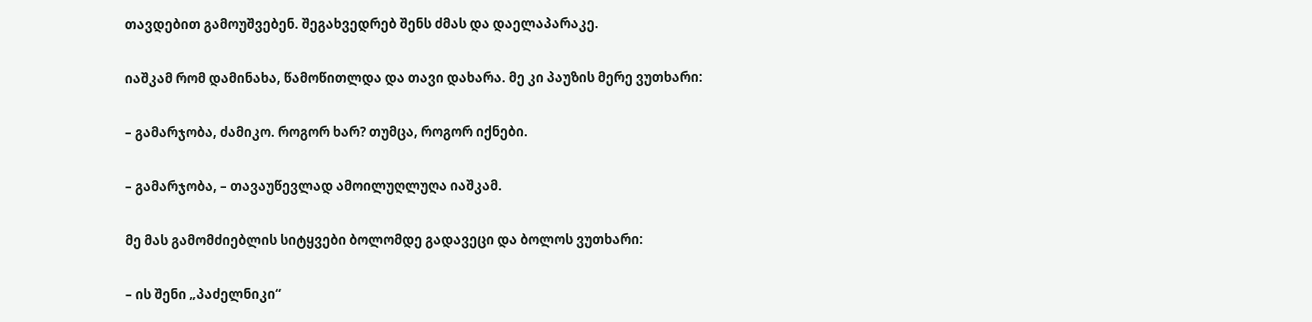თავდებით გამოუშვებენ. შეგახვედრებ შენს ძმას და დაელაპარაკე.

იაშკამ რომ დამინახა, წამოწითლდა და თავი დახარა. მე კი პაუზის მერე ვუთხარი:

– გამარჯობა, ძამიკო. როგორ ხარ? თუმცა, როგორ იქნები.

– გამარჯობა, – თავაუწევლად ამოილუღლუღა იაშკამ.

მე მას გამომძიებლის სიტყვები ბოლომდე გადავეცი და ბოლოს ვუთხარი:

– ის შენი „პაძელნიკი“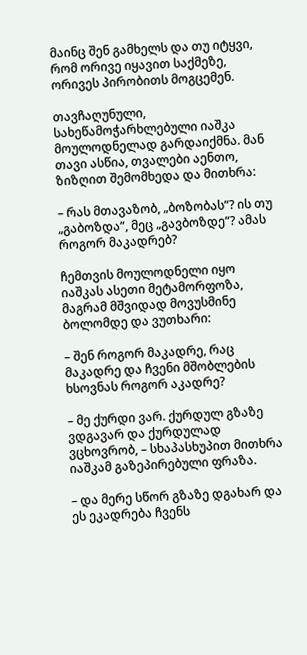მაინც შენ გამხელს და თუ იტყვი, რომ ორივე იყავით საქმეზე, ორივეს პირობითს მოგცემენ.

თავჩაღუნული, სახეწამოჭარხლებული იაშკა მოულოდნელად გარდაიქმნა. მან თავი ასწია, თვალები აენთო, ზიზღით შემომხედა და მითხრა:

– რას მთავაზობ, „ბოზობას“? ის თუ „გაბოზდა“, მეც „გავბოზდე“? ამას როგორ მაკადრებ?

ჩემთვის მოულოდნელი იყო იაშკას ასეთი მეტამორფოზა, მაგრამ მშვიდად მოვუსმინე ბოლომდე და ვუთხარი:

– შენ როგორ მაკადრე, რაც მაკადრე და ჩვენი მშობლების ხსოვნას როგორ აკადრე?

– მე ქურდი ვარ. ქურდულ გზაზე ვდგავარ და ქურდულად ვცხოვრობ, – სხაპასხუპით მითხრა იაშკამ გაზეპირებული ფრაზა.

– და მერე სწორ გზაზე დგახარ და ეს ეკადრება ჩვენს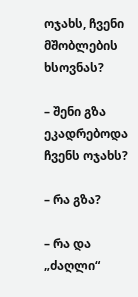ოჯახს, ჩვენი მშობლების ხსოვნას?

– შენი გზა ეკადრებოდა ჩვენს ოჯახს?

– რა გზა?

– რა და „ძაღლი“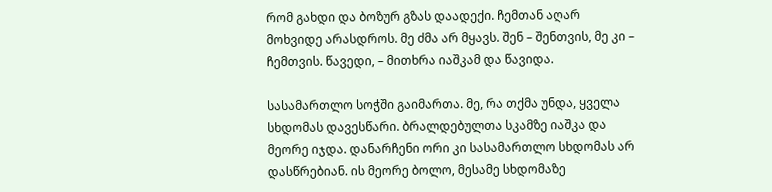რომ გახდი და ბოზურ გზას დაადექი. ჩემთან აღარ მოხვიდე არასდროს. მე ძმა არ მყავს. შენ – შენთვის, მე კი – ჩემთვის. წავედი, – მითხრა იაშკამ და წავიდა.

სასამართლო სოჭში გაიმართა. მე, რა თქმა უნდა, ყველა სხდომას დავესწარი. ბრალდებულთა სკამზე იაშკა და მეორე იჯდა. დანარჩენი ორი კი სასამართლო სხდომას არ დასწრებიან. ის მეორე ბოლო, მესამე სხდომაზე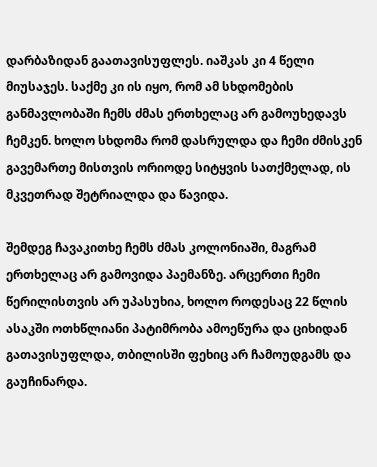დარბაზიდან გაათავისუფლეს. იაშკას კი 4 წელი მიუსაჯეს. საქმე კი ის იყო, რომ ამ სხდომების განმავლობაში ჩემს ძმას ერთხელაც არ გამოუხედავს ჩემკენ. ხოლო სხდომა რომ დასრულდა და ჩემი ძმისკენ გავემართე მისთვის ორიოდე სიტყვის სათქმელად, ის მკვეთრად შეტრიალდა და წავიდა.

შემდეგ ჩავაკითხე ჩემს ძმას კოლონიაში, მაგრამ ერთხელაც არ გამოვიდა პაემანზე. არცერთი ჩემი წერილისთვის არ უპასუხია, ხოლო როდესაც 22 წლის ასაკში ოთხწლიანი პატიმრობა ამოეწურა და ციხიდან გათავისუფლდა, თბილისში ფეხიც არ ჩამოუდგამს და გაუჩინარდა.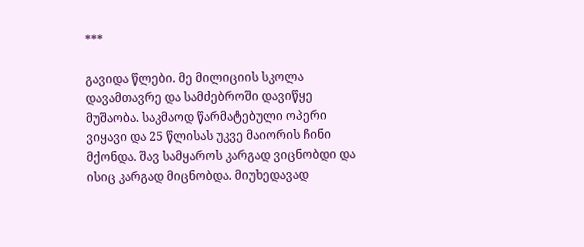***

გავიდა წლები. მე მილიციის სკოლა დავამთავრე და სამძებროში დავიწყე მუშაობა. საკმაოდ წარმატებული ოპერი ვიყავი და 25 წლისას უკვე მაიორის ჩინი მქონდა. შავ სამყაროს კარგად ვიცნობდი და ისიც კარგად მიცნობდა. მიუხედავად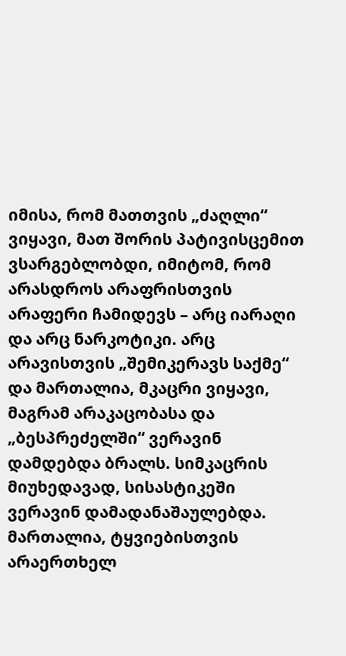იმისა, რომ მათთვის „ძაღლი“ ვიყავი, მათ შორის პატივისცემით ვსარგებლობდი, იმიტომ, რომ არასდროს არაფრისთვის არაფერი ჩამიდევს – არც იარაღი და არც ნარკოტიკი. არც არავისთვის „შემიკერავს საქმე“ და მართალია, მკაცრი ვიყავი, მაგრამ არაკაცობასა და „ბესპრეძელში“ ვერავინ დამდებდა ბრალს. სიმკაცრის მიუხედავად, სისასტიკეში ვერავინ დამადანაშაულებდა. მართალია, ტყვიებისთვის არაერთხელ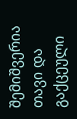შემიშვერია თავი და გაქცეული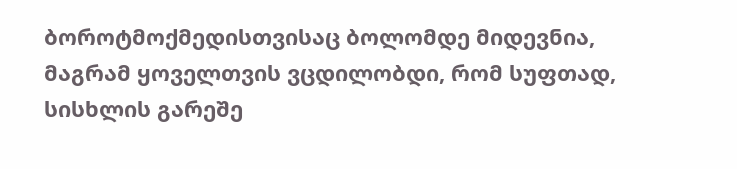ბოროტმოქმედისთვისაც ბოლომდე მიდევნია, მაგრამ ყოველთვის ვცდილობდი, რომ სუფთად, სისხლის გარეშე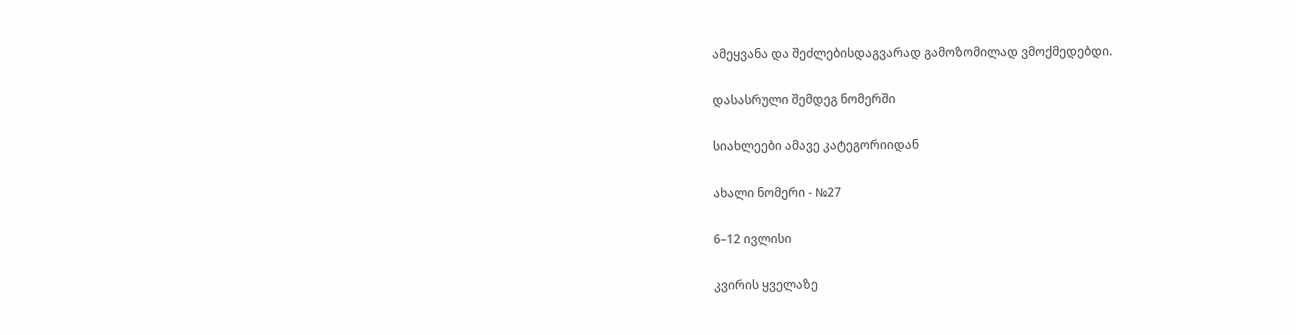ამეყვანა და შეძლებისდაგვარად გამოზომილად ვმოქმედებდი.

დასასრული შემდეგ ნომერში

სიახლეები ამავე კატეგორიიდან

ახალი ნომერი - №27

6–12 ივლისი

კვირის ყველაზე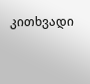კითხვადი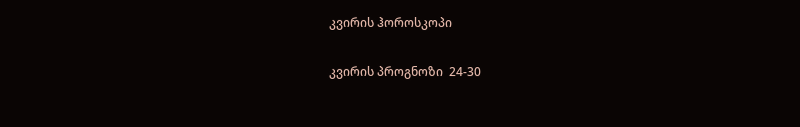კვირის ჰოროსკოპი

კვირის პროგნოზი  24-30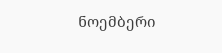ნოემბერი